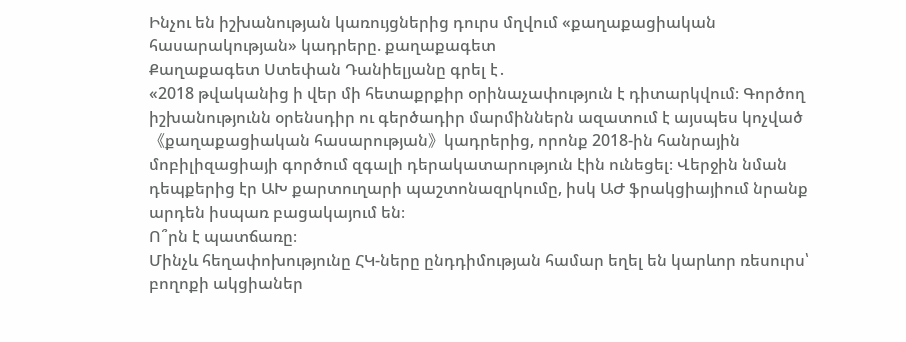Ինչու են իշխանության կառույցներից դուրս մղվում «քաղաքացիական հասարակության» կադրերը. քաղաքագետ
Քաղաքագետ Ստեփան Դանիելյանը գրել է․
«2018 թվականից ի վեր մի հետաքրքիր օրինաչափություն է դիտարկվում։ Գործող իշխանությունն օրենսդիր ու գերծադիր մարմիններն ազատում է այսպես կոչված 《քաղաքացիական հասարության》կադրերից, որոնք 2018-ին հանրային մոբիլիզացիայի գործում զգալի դերակատարություն էին ունեցել։ Վերջին նման դեպքերից էր ԱԽ քարտուղարի պաշտոնազրկումը, իսկ ԱԺ ֆրակցիայիում նրանք արդեն իսպառ բացակայում են։
Ո՞րն է պատճառը։
Մինչև հեղափոխությունը ՀԿ-ները ընդդիմության համար եղել են կարևոր ռեսուրս՝ բողոքի ակցիաներ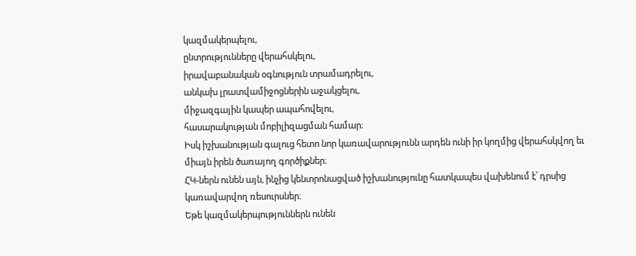կազմակերպելու,
ընտրությունները վերահսկելու,
իրավաբանական օգնություն տրամադրելու,
անկախ լրատվամիջոցներին աջակցելու,
միջազգային կապեր ապահովելու,
հասարակության մոբիլիզացման համար։
Իսկ իշխանության գալուց հետո նոր կառավարությունն արդեն ունի իր կողմից վերահսկվող եւ միայն իրեն ծառայող գործիքներ։
ՀԿ-ներն ունեն այն, ինչից կենտրոնացված իշխանությունը հատկապես վախենում է՝ դրսից կառավարվող ռեսուրսներ։
Եթե կազմակերպություններն ունեն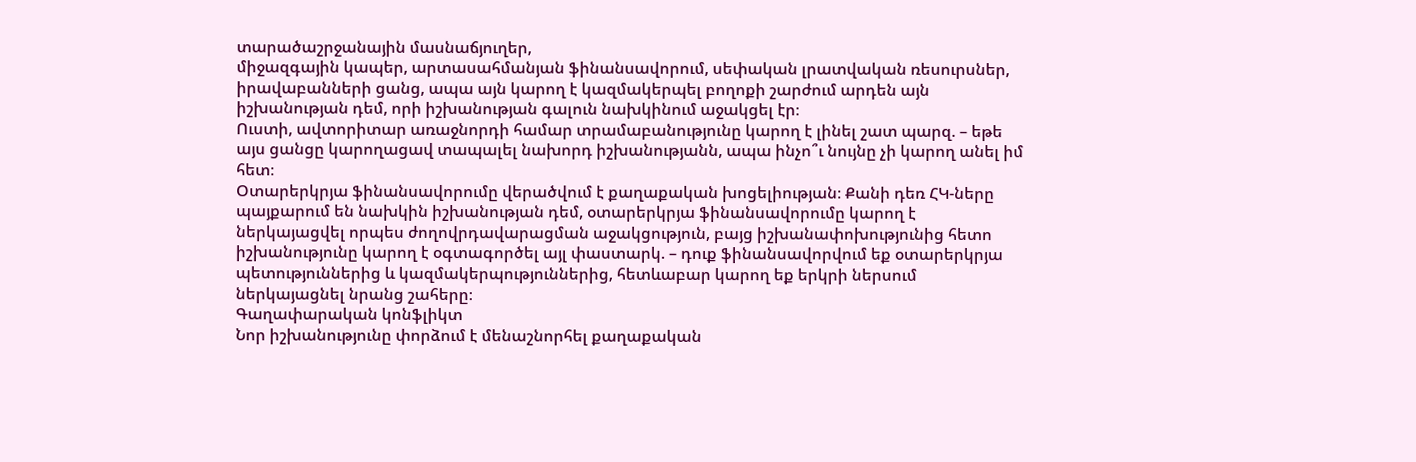տարածաշրջանային մասնաճյուղեր,
միջազգային կապեր, արտասահմանյան ֆինանսավորում, սեփական լրատվական ռեսուրսներ, իրավաբանների ցանց, ապա այն կարող է կազմակերպել բողոքի շարժում արդեն այն իշխանության դեմ, որի իշխանության գալուն նախկինում աջակցել էր։
Ուստի, ավտորիտար առաջնորդի համար տրամաբանությունը կարող է լինել շատ պարզ. – եթե այս ցանցը կարողացավ տապալել նախորդ իշխանությանն, ապա ինչո՞ւ նույնը չի կարող անել իմ հետ։
Օտարերկրյա ֆինանսավորումը վերածվում է քաղաքական խոցելիության։ Քանի դեռ ՀԿ-ները պայքարում են նախկին իշխանության դեմ, օտարերկրյա ֆինանսավորումը կարող է ներկայացվել որպես ժողովրդավարացման աջակցություն, բայց իշխանափոխությունից հետո իշխանությունը կարող է օգտագործել այլ փաստարկ. – դուք ֆինանսավորվում եք օտարերկրյա պետություններից և կազմակերպություններից, հետևաբար կարող եք երկրի ներսում ներկայացնել նրանց շահերը։
Գաղափարական կոնֆլիկտ
Նոր իշխանությունը փորձում է մենաշնորհել քաղաքական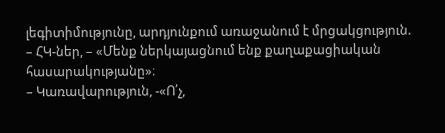լեգիտիմությունը, արդյունքում առաջանում է մրցակցություն.
– ՀԿ-ներ, – «Մենք ներկայացնում ենք քաղաքացիական հասարակությանը»։
– Կառավարություն, -«Ո՛չ,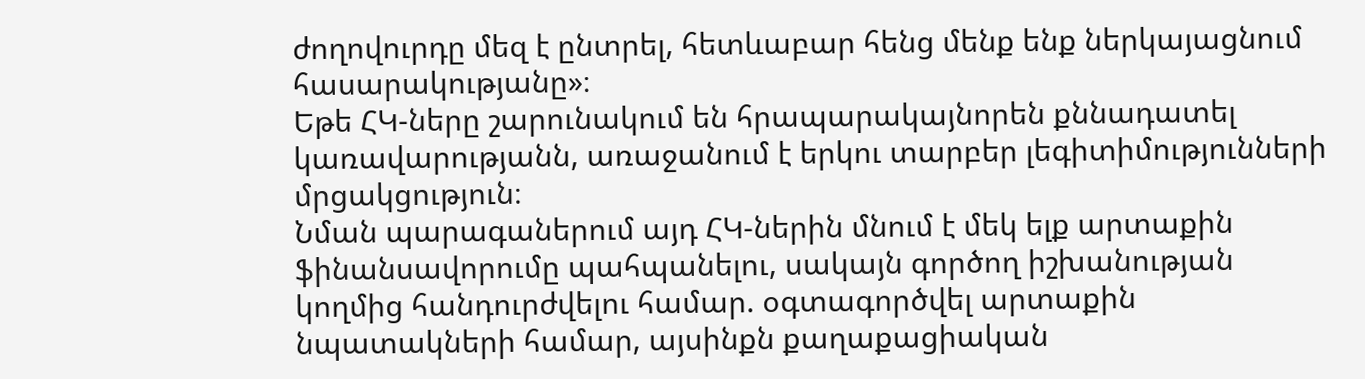ժողովուրդը մեզ է ընտրել, հետևաբար հենց մենք ենք ներկայացնում հասարակությանը»։
Եթե ՀԿ-ները շարունակում են հրապարակայնորեն քննադատել կառավարությանն, առաջանում է երկու տարբեր լեգիտիմությունների մրցակցություն։
Նման պարագաներում այդ ՀԿ-ներին մնում է մեկ ելք արտաքին ֆինանսավորումը պահպանելու, սակայն գործող իշխանության կողմից հանդուրժվելու համար. օգտագործվել արտաքին նպատակների համար, այսինքն քաղաքացիական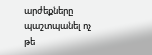արժեքները պաշտպանել ոչ թե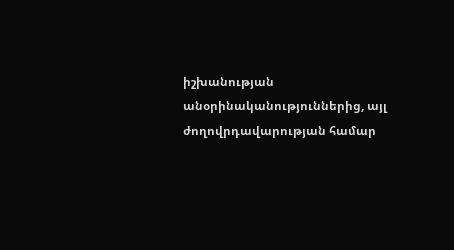իշխանության անօրինականություններից, այլ ժողովրդավարության համար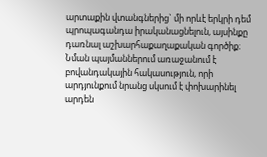արտաքին վտանգներից` մի որևէ երկրի դեմ պրոպագանդա իրականացնելուն, այսինքը դառնալ աշխարհաքաղաքական գործիք։
Նման պայմաններում առաջանում է բովանդակային հակասություն, որի արդյունքում նրանց սկսում է փոխարինել արդեն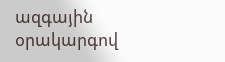ազգային օրակարգով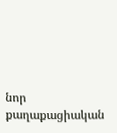նոր քաղաքացիական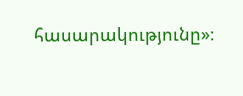հասարակությունը»։